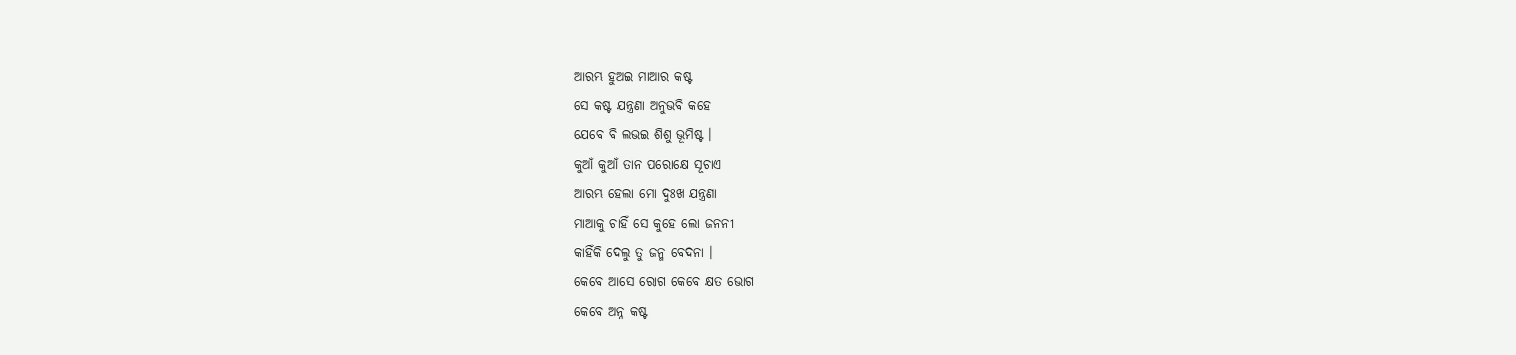ଆରମ୍ଭ ହୁଅଇ ମାଆର କଷ୍ଟ
ସେ କଷ୍ଟ ଯନ୍ତ୍ରଣା ଅନୁଭବି କହେ
ଯେବେ ବି ଲଭଇ ଶିଶୁ ଭୂମିଷ୍ଟ ।
କୁଆଁ କୁଆଁ ତାନ ପରୋକ୍ଷେ ସୂଚାଏ
ଆରମ୍ଭ ହେଲା ମୋ ଦୁଃଖ ଯନ୍ତ୍ରଣା
ମାଆକୁ ଚାହିଁ ସେ କୁହେ ଲୋ ଜନନୀ
କାହିଁକି ଦେଲୁ ତୁ ଜନ୍ମ ବେଦନା ।
କେବେ ଆସେ ରୋଗ କେବେ କ୍ଷତ ଭୋଗ
କେବେ ଅନ୍ନ କଷ୍ଟ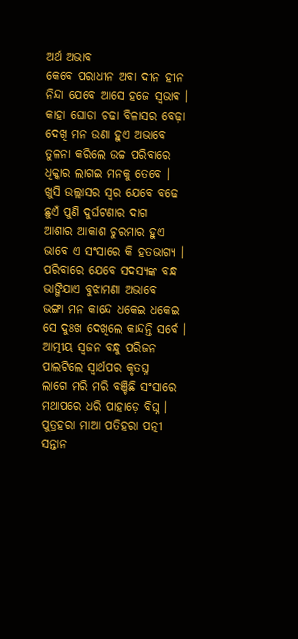ଅର୍ଥ ଅଭାବ
କେବେ ପରାଧୀନ ଅବା ଦୀନ ହୀନ
ନିନ୍ଦା ଯେବେ ଆସେ ହଜେ ସ୍ଵଭାଵ ।
କାହା ଘୋଡା ଚଢା ବିଳାସର ବେଢ଼ା
ଦେଖି ମନ ଉଣା ହୁଏ ଅଭାବେ
ତୁଳନା କରିଲେ ଉଚ୍ଚ ପରିବାରେ
ଧିକ୍କାର ଲାଗଇ ମନକୁ ତେବେ ।
ଖୁସି ଉଲ୍ଲାସର ସ୍ୱର ଯେବେ ବଢେ
ଛୁଏଁ ପୁଣି ଦୁର୍ଘଟଣାର ଦାଗ
ଆଶାର ଆକାଶ ଚୁରମାର ହୁଏ
ଭାବେ ଏ ସଂସାରେ କି ହତଭାଗ୍ୟ ।
ପରିବାରେ ଯେବେ ସଦସ୍ୟଙ୍କ ବନ୍ଧ
ଭାଙ୍ଗିଯାଏ ବୁଝାମଣା ଅଭାବେ
ଭଙ୍ଗା ମନ କାନ୍ଦେ ଧକେଇ ଧକେଇ
ସେ ଦୁଃଖ ଦେଖିଲେ କାନ୍ଦନ୍ତି ସର୍ବେ ।
ଆତ୍ମୀୟ ସ୍ଵଜନ ବନ୍ଧୁ ପରିଜନ
ପାଲଟିଲେ ସ୍ଵାର୍ଥପର କୃତଘ୍ନ
ଲାଗେ ମରି ମରି ବଞ୍ଚିଛି ସଂସାରେ
ମଥାପରେ ଧରି ପାହାଡ଼େ ବିଘ୍ନ ।
ପୁତ୍ରହରା ମାଆ ପତିହରା ପତ୍ନୀ
ସନ୍ତାନ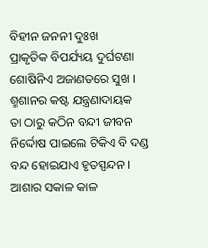ବିହୀନ ଜନନୀ ଦୁଃଖ
ପ୍ରାକୃତିକ ବିପର୍ଯ୍ୟୟ ଦୁର୍ଘଟଣା
ଶୋଷିନିଏ ଅଜାଣତରେ ସୁଖ ।
ଶ୍ମଶାନର କଷ୍ଟ ଯନ୍ତ୍ରଣାଦାୟକ
ତା ଠାରୁ କଠିନ ବନ୍ଦୀ ଜୀବନ
ନିର୍ଦ୍ଦୋଷ ପାଇଲେ ଟିକିଏ ବି ଦଣ୍ଡ
ବନ୍ଦ ହୋଇଯାଏ ହୃତସ୍ପନ୍ଦନ ।
ଆଶାର ସକାଳ କାଳ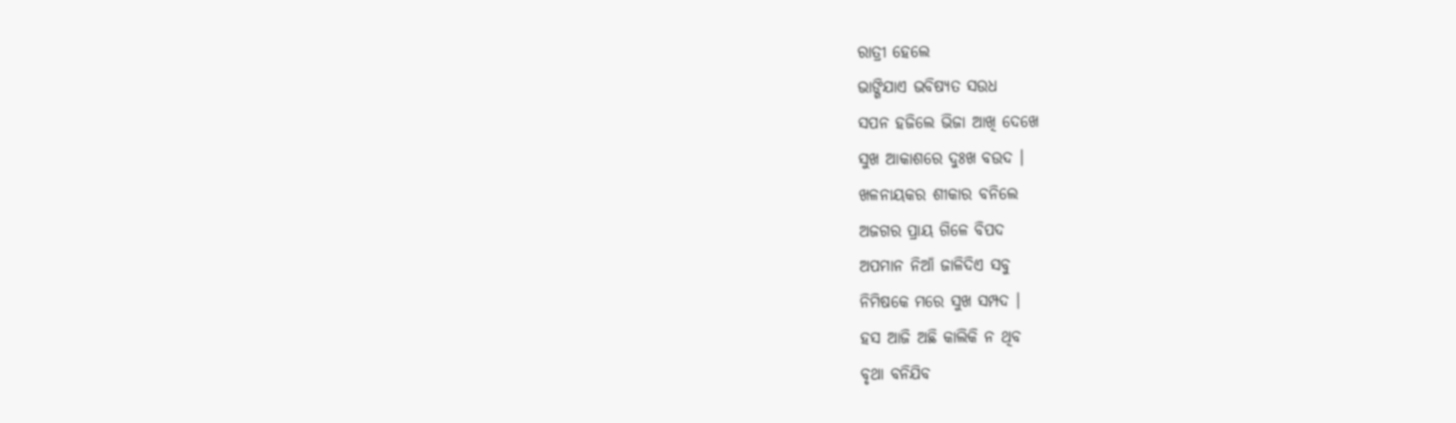ରାତ୍ରୀ ହେଲେ
ଭାଙ୍ଗିଯାଏ ଭବିଷ୍ୟତ ସଉଧ
ସପନ ହଜିଲେ ଭିଜା ଆଖି ଦେଖେ
ସୁଖ ଆକାଶରେ ଦୁଃଖ ବଉଦ ।
ଖଳନାୟକର ଶୀକାର ବନିଲେ
ଅଜଗର ପ୍ରାୟ ଗିଳେ ବିପଦ
ଅପମାନ ନିଆଁ ଜାଳିଦିଏ ସବୁ
ନିମିଷକେ ମରେ ସୁଖ ସମ୍ପଦ ।
ହସ ଆଜି ଅଛି କାଲିକି ନ ଥିବ
ବୃଥା ବନିଯିବ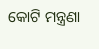କୋଟି ମନ୍ତ୍ରଣା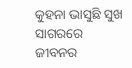କୁହନା ଭାସୁଛି ସୁଖ ସାଗରରେ
ଜୀବନର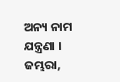ଅନ୍ୟ ନାମ ଯନ୍ତ୍ରଣା ।
ଜମ୍ଭରା,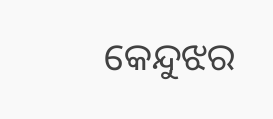କେନ୍ଦୁଝର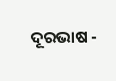ଦୂରଭାଷ -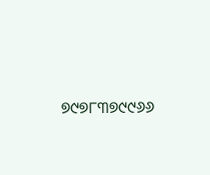୭୯୭୮୩୭୯୯୬୬